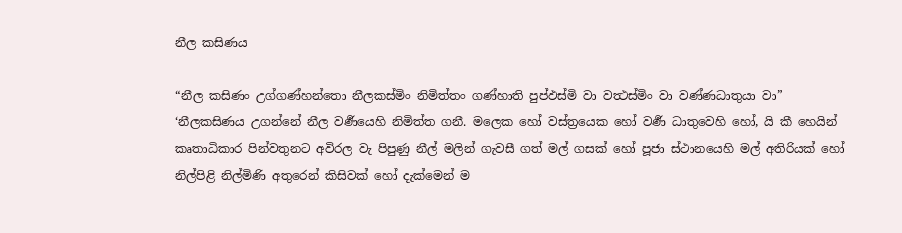නීල කසිණය

“නීල කසිණං උග්ගණ්හන්තො නීලකස්මිං නිමිත්තං ගණ්හාති පුප්ඵස්මි වා වත්‍ථස්මිං වා වණ්ණධාතුයා වා” ‘නීලකසිණය උගන්නේ නීල වර්‍ණයෙහි නිමිත්ත ගනී. මලෙක හෝ වස්ත්‍රයෙක හෝ වර්‍ණ ධාතුවෙහි හෝ, යි කී හෙයින් කෘතාධිකාර පින්වතුනට අවිරල වැ පිපුණු නීල් මලින් ගැවසී ගත් මල් ගසක් හෝ පූජා ස්ථානයෙහි මල් අතිරියක් හෝ නිල්පිළි නිල්මිණි අතුරෙන් කිසිවක් හෝ දැක්මෙන් ම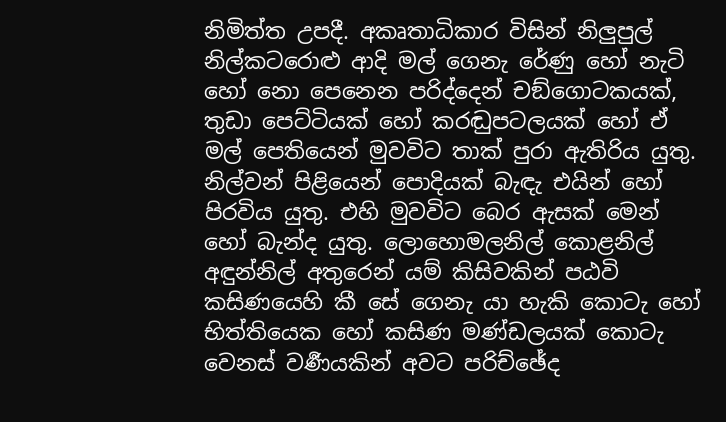නිමිත්ත උපදී. අකෘතාධිකාර විසින් නිලුපුල් නිල්කටරොළු ආදි මල් ගෙනැ රේණු හෝ නැටි හෝ නො පෙනෙන පරිද්දෙන් චඞ්ගොටකයක්, තුඩා පෙට්ටියක් හෝ කරඬුපටලයක් හෝ ඒ මල් පෙතියෙන් මුවවිට තාක් පුරා ඇතිරිය යුතු. නිල්වන් පිළියෙන් පොදියක් බැඳැ එයින් හෝ පිරවිය යුතු. එහි මුවවිට බෙර ඇසක් මෙන් හෝ බැන්ද යුතු. ලොහොමලනිල් කොළනිල් අඳුන්නිල් අතුරෙන් යම් කිසිවකින් පඨවි කසිණයෙහි කී සේ ගෙනැ යා හැකි කොටැ හෝ භිත්තියෙක හෝ කසිණ මණ්ඩලයක් කොටැ වෙනස් වර්‍ණයකින් අවට පරිච්ඡේද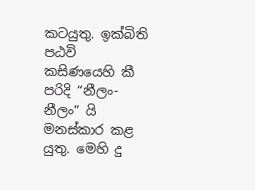කටයුතු. ඉක්බිති පඨවි කසිණයෙහි කී පරිදි “නීලං-නීලං” යි මනස්කාර කළ යුතු. මෙහි දු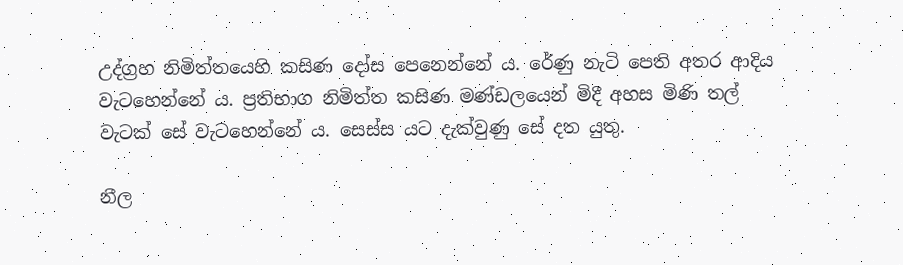උද්ග්‍ර‍හ නිමිත්තයෙහි කසිණ දෝස පෙනෙන්නේ ය. රේණු නැටි පෙති අතර ආදිය වැටහෙන්නේ ය. ප්‍ර‍තිභාග නිමිත්ත කසිණ මණ්ඩලයෙන් මිදී අහස මිණි තල් වැටක් සේ වැටහෙන්නේ ය. සෙස්ස යට දැක්වුණු සේ දත යුතු.

නීල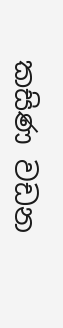කසිණ වඩන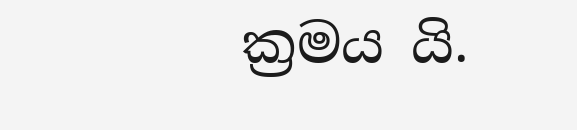ක්‍ර‍මය යි.